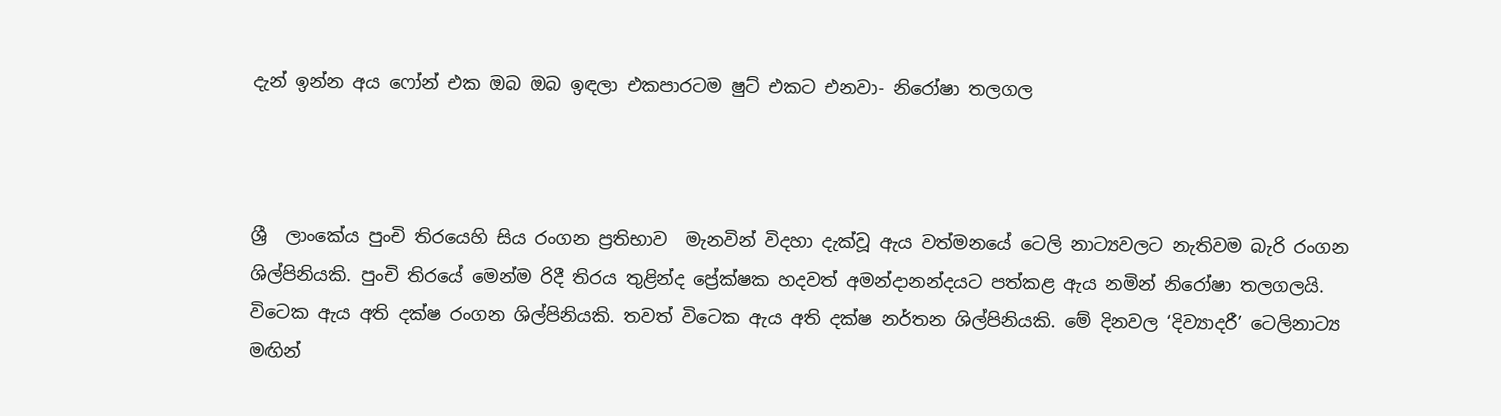දැන් ඉන්න අය ෆෝන් එක ඔබ ඔබ ඉඳලා එකපාරටම ෂුට් එකට එනවා- නිරෝෂා තලගල



ශ්‍රී  ලාංකේය පුංචි තිරයෙහි සිය රංගන ප්‍රතිභාව  මැනවින් විදහා දැක්වූ ඇය වත්මනයේ ටෙලි නාට්‍යවලට නැතිවම බැරි රංගන ශිල්පිනියකි. පුංචි තිරයේ මෙන්ම රිදී තිරය තුළින්ද ප්‍රේක්ෂක හදවත් අමන්දානන්දයට පත්කළ ඇය නමින් නිරෝෂා තලගලයි. විටෙක ඇය අති දක්ෂ රංගන ශිල්පිනියකි. තවත් විටෙක ඇය අති දක්ෂ නර්තන ශිල්පිනියකි. මේ දිනවල ‘දිව්‍යාදරී’ ටෙලිනාට්‍ය මඟින්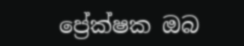ප්‍රේක්ෂක ඔබ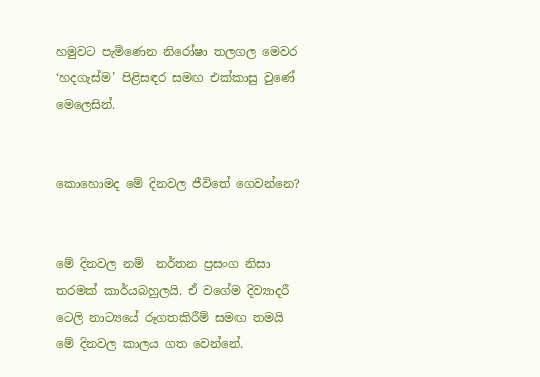හමුවට පැමිණෙන නිරෝෂා තලගල මෙවර ‘හදගැස්ම’ පිළිසඳර සමඟ එක්කාසු වුණේ මෙලෙසින්.


කොහොමද මේ දිනවල ජීවිතේ ගෙවන්නෙ?


මේ දිනවල නම්  නර්තන ප්‍රසංග නිසා තරමක් කාර්යබහුලයි. ඒ වගේම දිව්‍යාදරී ටෙලි නාට්‍යයේ රූගතකිරීම් සමඟ තමයි මේ දිනවල කාලය ගත වෙන්නේ.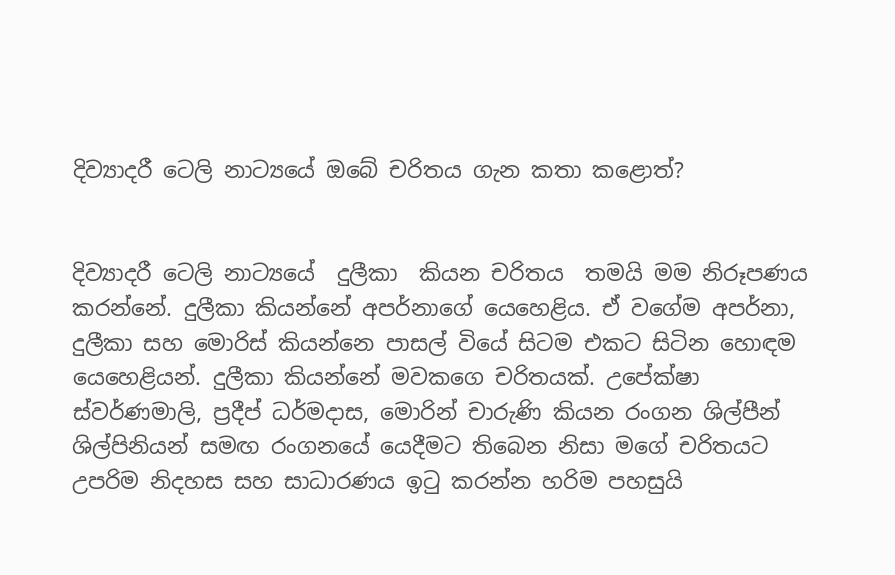දිව්‍යාදරී ටෙලි නාට්‍යයේ ඔබේ චරිතය ගැන කතා කළොත්?


දිව්‍යාදරී ටෙලි නාට්‍යයේ  දුලීකා  කියන චරිතය  තමයි මම නිරූපණය කරන්නේ. දුලීකා කියන්නේ අපර්නාගේ යෙහෙළිය. ඒ වගේම අපර්නා, දුලීකා සහ මොරිස් කියන්නෙ පාසල් වියේ සිටම එකට සිටින හොඳම යෙහෙළියන්. දුලීකා කියන්නේ මවකගෙ චරිතයක්. උපේක්ෂා ස්වර්ණමාලි, ප්‍රදීප් ධර්මදාස, මොරින් චාරුණි කියන රංගන ශිල්පීන් ශිල්පිනියන් සමඟ රංගනයේ යෙදීමට තිබෙන නිසා මගේ චරිතයට උපරිම නිදහස සහ සාධාරණය ඉටු කරන්න හරිම පහසුයි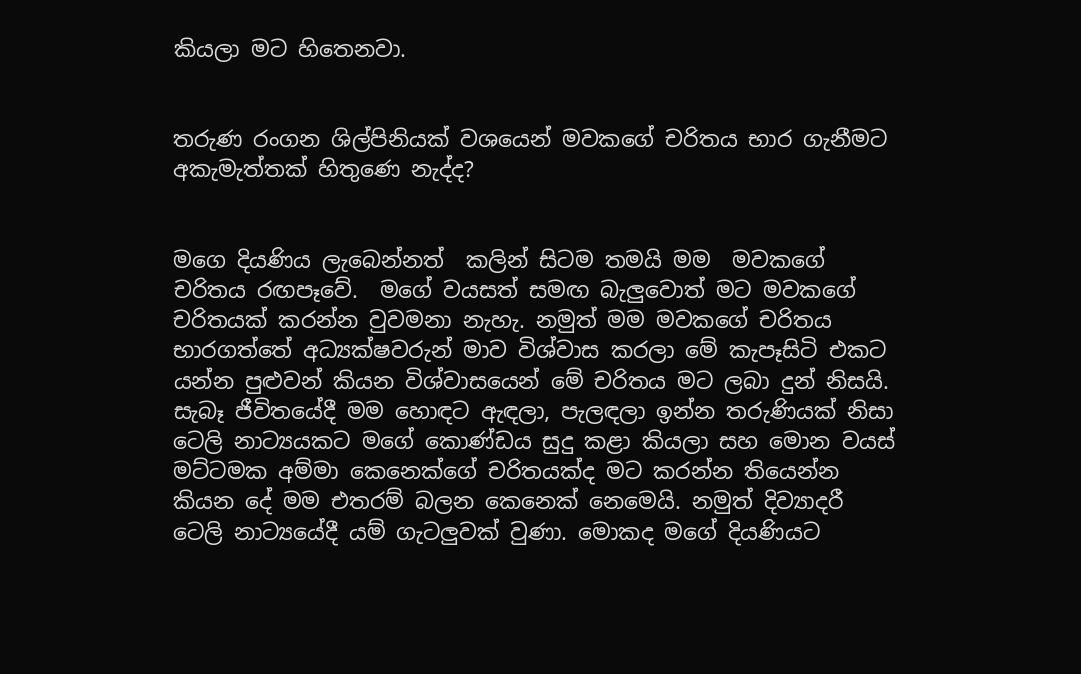කියලා මට හිතෙනවා.


තරුණ රංගන ශිල්පිනියක් වශයෙන් මවකගේ චරිතය භාර ගැනීමට අකැමැත්තක් හිතුණෙ නැද්ද?


මගෙ දියණිය ලැබෙන්නත්  කලින් සිටම තමයි මම  මවකගේ චරිතය රඟපෑවේ.  මගේ වයසත් සමඟ බැලුවොත් මට මවකගේ චරිතයක් කරන්න වුවමනා නැහැ. නමුත් මම මවකගේ චරිතය භාරගත්තේ අධ්‍යක්ෂවරුන් මාව විශ්වාස කරලා මේ කැපෑසිටි එකට යන්න පුළුවන් කියන විශ්වාසයෙන් මේ චරිතය මට ලබා දුන් නිසයි. සැබෑ ජීවිතයේදී මම හොඳට ඇඳලා, පැලඳලා ඉන්න තරුණියක් නිසා ටෙලි නාට්‍යයකට මගේ කොණ්ඩය සුදු කළා කියලා සහ මොන වයස් මට්ටමක අම්මා කෙනෙක්ගේ චරිතයක්ද මට කරන්න තියෙන්න කියන දේ මම එතරම් බලන කෙනෙක් නෙමෙයි. නමුත් දිව්‍යාදරී ටෙලි නාට්‍යයේදී යම් ගැටලුවක් වුණා. මොකද මගේ දියණියට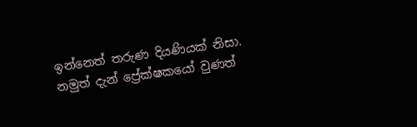ඉන්නෙත් තරුණ දියණියක් නිසා. නමුත් දැන් ප්‍රේක්ෂකයෝ වුණත්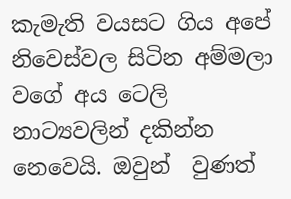කැමැති වයසට ගිය අපේ නිවෙස්වල සිටින අම්මලා වගේ අය ටෙලි නාට්‍යවලින් දකින්න නෙවෙයි. ඔවුන්  වුණත්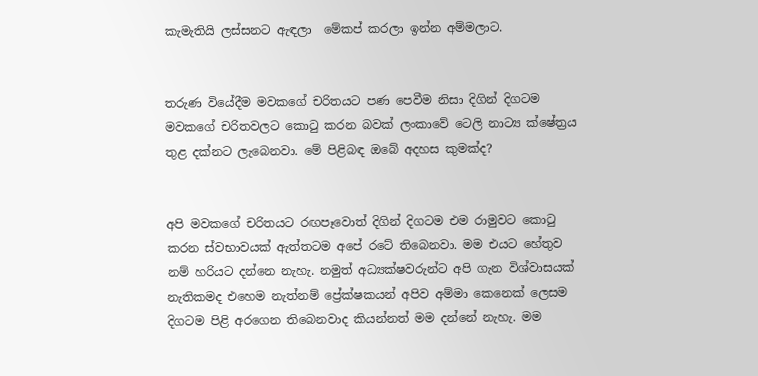කැමැතියි ලස්සනට ඇඳලා  මේකප් කරලා ඉන්න අම්මලාට.


තරුණ වියේදීම මවකගේ චරිතයට පණ පෙවීම නිසා දිගින් දිගටම මවකගේ චරිතවලට කොටු කරන බවක් ලංකාවේ ටෙලි නාට්‍ය ක්ෂේත්‍රය තුළ දක්නට ලැබෙනවා. මේ පිළිබඳ ඔබේ අදහස කුමක්ද?


අපි මවකගේ චරිතයට රඟපෑවොත් දිගින් දිගටම එම රාමුවට කොටු කරන ස්වභාවයක් ඇත්තටම අපේ රටේ තිබෙනවා. මම එයට හේතුව නම් හරියට දන්නෙ නැහැ. නමුත් අධ්‍යක්ෂවරුන්ට අපි ගැන විශ්වාසයක් නැතිකමද එහෙම නැත්නම් ප්‍රේක්ෂකයන් අපිව අම්මා කෙනෙක් ලෙසම දිගටම පිළි අරගෙන තිබෙනවාද කියන්නත් මම දන්නේ නැහැ. මම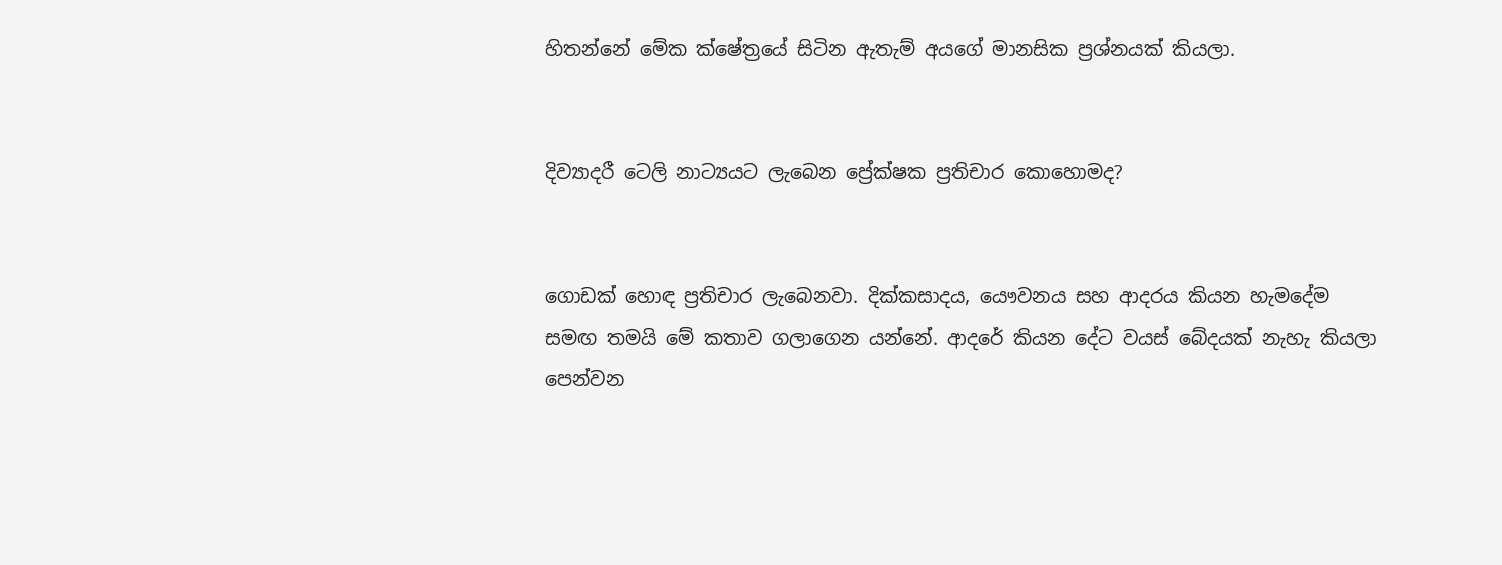හිතන්නේ මේක ක්ෂේත්‍රයේ සිටින ඇතැම් අයගේ මානසික ප්‍රශ්නයක් කියලා.


දිව්‍යාදරී ටෙලි නාට්‍යයට ලැබෙන ප්‍රේක්ෂක ප්‍රතිචාර කොහොමද?


ගොඩක් හොඳ ප්‍රතිචාර ලැබෙනවා. දික්කසාදය, යෞවනය සහ ආදරය කියන හැමදේම සමඟ තමයි මේ කතාව ගලාගෙන යන්නේ. ආදරේ කියන දේට වයස් බේදයක් නැහැ කියලා පෙන්වන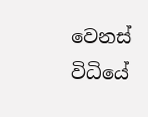වෙනස් විධියේ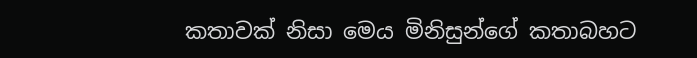කතාවක් නිසා මෙය මිනිසුන්ගේ කතාබහට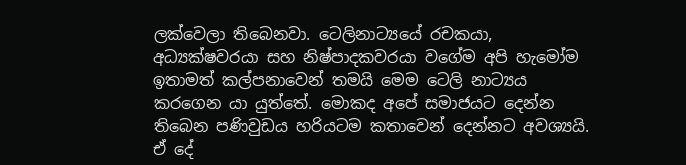ලක්වෙලා තිබෙනවා. ටෙලිනාට්‍යයේ රචකයා, අධ්‍යක්ෂවරයා සහ නිෂ්පාදකවරයා වගේම අපි හැමෝම ඉතාමත් කල්පනාවෙන් තමයි මෙම ටෙලි නාට්‍යය කරගෙන යා යුත්තේ. මොකද අපේ සමාජයට දෙන්න තිබෙන පණිවුඩය හරියටම කතාවෙන් දෙන්නට අවශ්‍යයි. ඒ දේ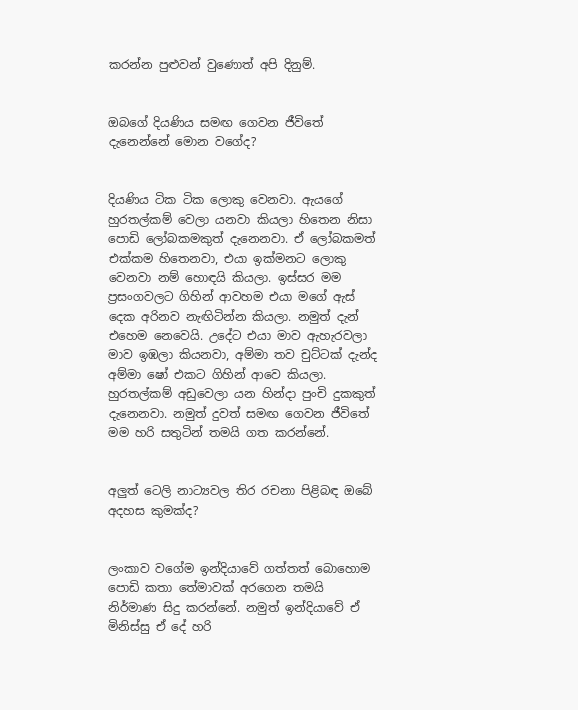කරන්න පුළුවන් වුණොත් අපි දිනුම්.


ඔබගේ දියණිය සමඟ ගෙවන ජීවිතේ දැනෙන්නේ මොන වගේද?


දියණිය ටික ටික ලොකු වෙනවා. ඇයගේ හුරතල්කම් වෙලා යනවා කියලා හිතෙන නිසා පොඩි ලෝබකමකුත් දැනෙනවා. ඒ ලෝබකමත් එක්කම හිතෙනවා, එයා ඉක්මනට ලොකු වෙනවා නම් හොඳයි කියලා. ඉස්සර මම ප්‍රසංගවලට ගිහින් ආවහම එයා මගේ ඇස් දෙක අරිනව නැඟිටින්න කියලා. නමුත් දැන් එහෙම නෙවෙයි. උදේට එයා මාව ඇහැරවලා  මාව ඉඹලා කියනවා, අම්මා තව චුට්ටක් දැන්ද අම්මා ෂෝ එකට ගිහින් ආවෙ කියලා. හුරතල්කම් අඩුවෙලා යන හින්දා පුංචි දුකකුත් දැනෙනවා. නමුත් දුවත් සමඟ ගෙවන ජීවිතේ මම හරි සතුටින් තමයි ගත කරන්නේ.


අලුත් ටෙලි නාට්‍යවල තිර රචනා පිළිබඳ ඔබේ අදහස කුමක්ද?


ලංකාව වගේම ඉන්දියාවේ ගත්තත් බොහොම පොඩි කතා තේමාවක් අරගෙන තමයි නිර්මාණ සිදු කරන්නේ. නමුත් ඉන්දියාවේ ඒ මිනිස්සු ඒ දේ හරි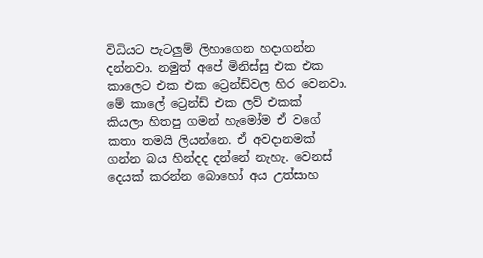විධියට පැටලුම් ලිහාගෙන හදාගන්න දන්නවා. නමුත් අපේ මිනිස්සු එක එක කාලෙට එක එක ට්‍රෙන්ඩ්වල හිර වෙනවා. මේ කාලේ ට්‍රෙන්ඩ් එක ලව් එකක්  කියලා හිතපු ගමන් හැමෝම ඒ වගේ කතා තමයි ලියන්නෙ. ඒ අවදානමක්  ගන්න බය හින්දද දන්නේ නැහැ. වෙනස් දෙයක් කරන්න බොහෝ අය උත්සාහ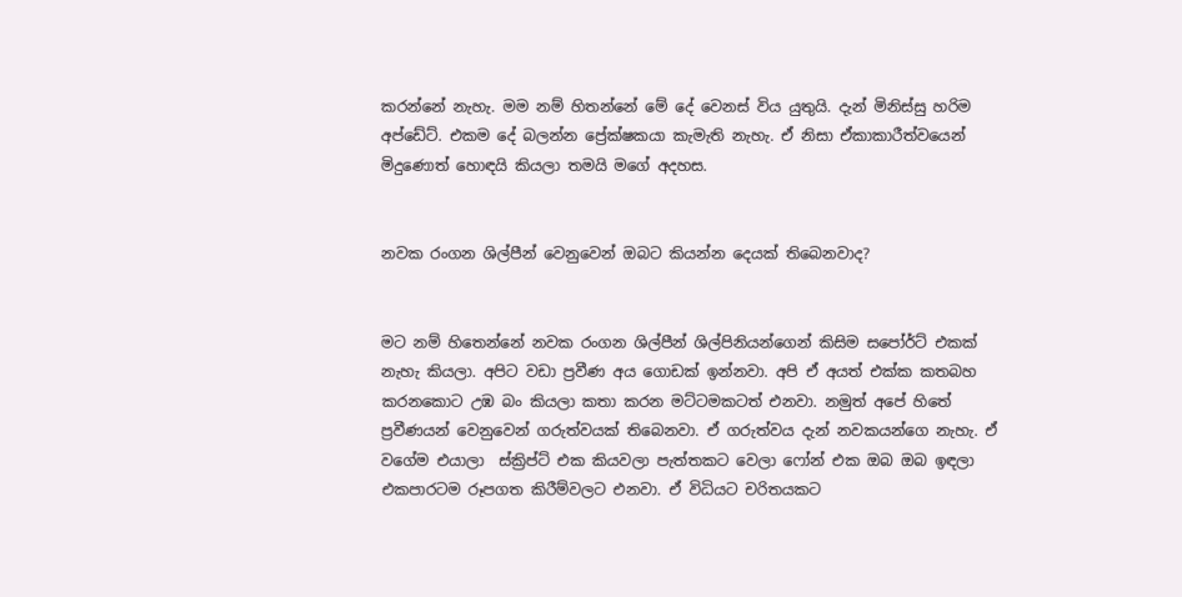කරන්නේ නැහැ. මම නම් හිතන්නේ මේ දේ වෙනස් විය යුතුයි. දැන් මිනිස්සු හරිම අප්ඩේට්. එකම දේ බලන්න ප්‍රේක්ෂකයා කැමැති නැහැ. ඒ නිසා ඒකාකාරීත්වයෙන් මිදුණොත් හොඳයි කියලා තමයි මගේ අදහස.


නවක රංගන ශිල්පීන් වෙනුවෙන් ඔබට කියන්න දෙයක් තිබෙනවාද?


මට නම් හිතෙන්නේ නවක රංගන ශිල්පීන් ශිල්පිනියන්ගෙන් කිසිම සපෝර්ට් එකක් නැහැ කියලා. අපිට වඩා ප්‍රවීණ අය ගොඩක් ඉන්නවා. අපි ඒ අයත් එක්ක කතබහ කරනකොට උඹ බං කියලා කතා කරන මට්ටමකටත් එනවා. නමුත් අපේ හිතේ ප්‍රවීණයන් වෙනුවෙන් ගරුත්වයක් තිබෙනවා. ඒ ගරුත්වය දැන් නවකයන්ගෙ නැහැ. ඒ වගේම එයාලා  ස්ක්‍රිප්ට් එක කියවලා පැත්තකට වෙලා ෆෝන් එක ඔබ ඔබ ඉඳලා එකපාරටම රූපගත කිරීම්වලට එනවා. ඒ විධියට චරිතයකට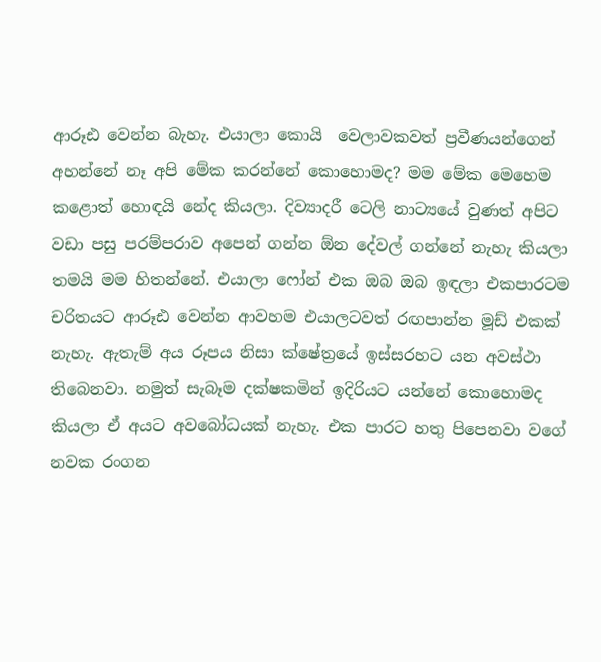ආරූඪ වෙන්න බැහැ. එයාලා කොයි  වෙලාවකවත් ප්‍රවීණයන්ගෙන් අහන්නේ නෑ අපි මේක කරන්නේ කොහොමද? මම මේක මෙහෙම කළොත් හොඳයි නේද කියලා. දිව්‍යාදරී ටෙලි නාට්‍යයේ වුණත් අපිට වඩා පසු පරම්පරාව අපෙන් ගන්න ඕන දේවල් ගන්නේ නැහැ කියලා තමයි මම හිතන්නේ. එයාලා ෆෝන් එක ඔබ ඔබ ඉඳලා එකපාරටම චරිතයට ආරූඪ වෙන්න ආවහම එයාලටවත් රඟපාන්න මූඩ් එකක් නැහැ. ඇතැම් අය රූපය නිසා ක්ෂේත්‍රයේ ඉස්සරහට යන අවස්ථා තිබෙනවා. නමුත් සැබෑම දක්ෂකමින් ඉදිරියට යන්නේ කොහොමද කියලා ඒ අයට අවබෝධයක් නැහැ. එක පාරට හතු පිපෙනවා වගේ නවක රංගන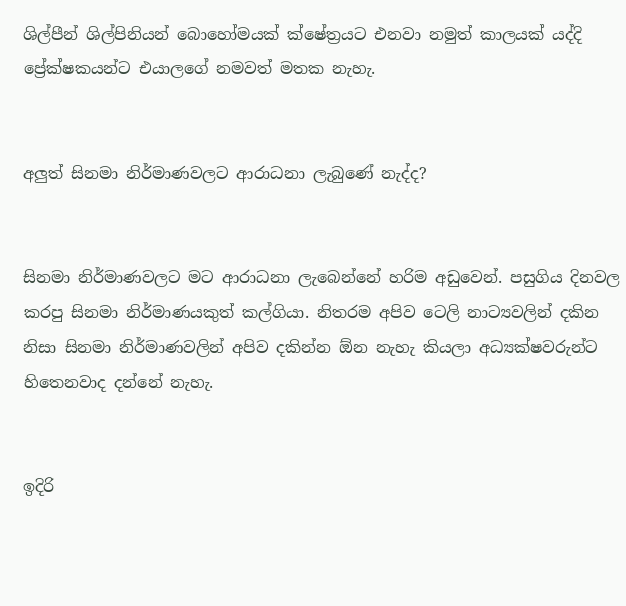ශිල්පීන් ශිල්පිනියන් බොහෝමයක් ක්ෂේත්‍රයට එනවා නමුත් කාලයක් යද්දි ප්‍රේක්ෂකයන්ට එයාලගේ නමවත් මතක නැහැ.


අලුත් සිනමා නිර්මාණවලට ආරාධනා ලැබුණේ නැද්ද?


සිනමා නිර්මාණවලට මට ආරාධනා ලැබෙන්නේ හරිම අඩුවෙන්. පසුගිය දිනවල කරපු සිනමා නිර්මාණයකුත් කල්ගියා. නිතරම අපිව ටෙලි නාට්‍යවලින් දකින නිසා සිනමා නිර්මාණවලින් අපිව දකින්න ඕන නැහැ කියලා අධ්‍යක්ෂවරුන්ට හිතෙනවාද දන්නේ නැහැ.


ඉදිරි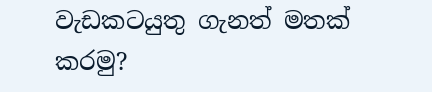වැඩකටයුතු ගැනත් මතක් කරමු?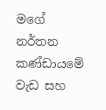මගේ නර්තන කණ්ඩායමේ වැඩ සහ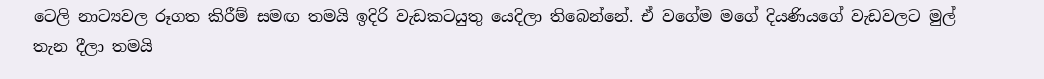ටෙලි නාට්‍යවල රූගත කිරීම් සමඟ තමයි ඉදිරි වැඩකටයුතු යෙදිලා තිබෙන්නේ. ඒ වගේම මගේ දියණියගේ වැඩවලට මුල් තැන දීලා තමයි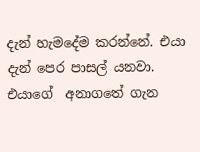දැන් හැමදේම කරන්නේ. එයා දැන් පෙර පාසල් යනවා. එයාගේ  අනාගතේ ගැන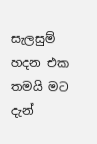සැලසුම් හදන එක තමයි මට දැන්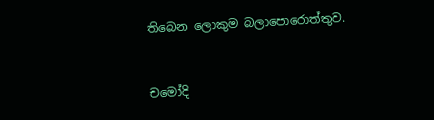තිබෙන ලොකුම බලාපොරොත්තුව.


චමෝදි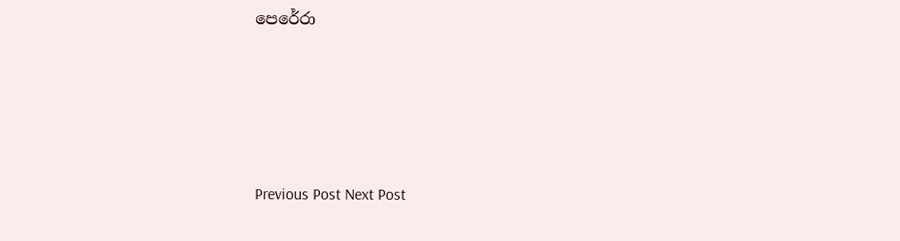පෙරේරා





Previous Post Next Post